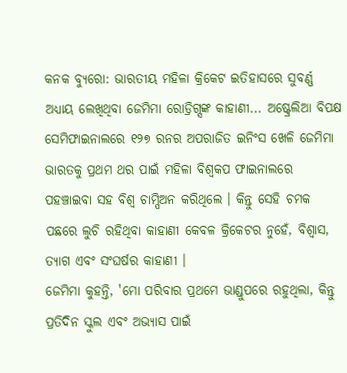କନକ ବ୍ୟୁରୋ: ଭାରତୀୟ ମହିଳା କ୍ରିକେଟ ଇତିହାସରେ ସୁବର୍ଣ୍ଣ ଅଧ୍ୟାୟ ଲେଖିଥିବା ଜେମିମା ରୋଡ୍ରିଗ୍ସଙ୍କ କାହାଣୀ... ଅଷ୍ଟ୍ରେଲିଆ ବିପକ୍ଷ ସେମିଫାଇନାଲରେ ୧୨୭ ରନର ଅପରାଜିତ ଇନିଂସ ଖେଳି ଜେମିମା ଭାରତକୁ ପ୍ରଥମ ଥର ପାଇଁ ମହିଳା ବିଶ୍ୱକପ ଫାଇନାଲରେ ପହଞ୍ଚାଇବା ସହ ବିଶ୍ୱ ଚାମ୍ପିଅନ କରିଥିଲେ । କିନ୍ତୁ ସେହି ଚମକ ପଛରେ ଲୁଚି ରହିଥିବା କାହାଣୀ କେବଳ କ୍ରିକେଟର ନୁହେଁ, ବିଶ୍ୱାସ, ତ୍ୟାଗ ଏବଂ ସଂଘର୍ଷର କାହାଣୀ ।
ଜେମିମା କୁହନ୍ତି, 'ମୋ ପରିବାର ପ୍ରଥମେ ଭାଣ୍ଡୁପରେ ରହୁଥିଲା, କିନ୍ତୁ ପ୍ରତିଦିନ ସ୍କୁଲ ଏବଂ ଅଭ୍ୟାସ ପାଇଁ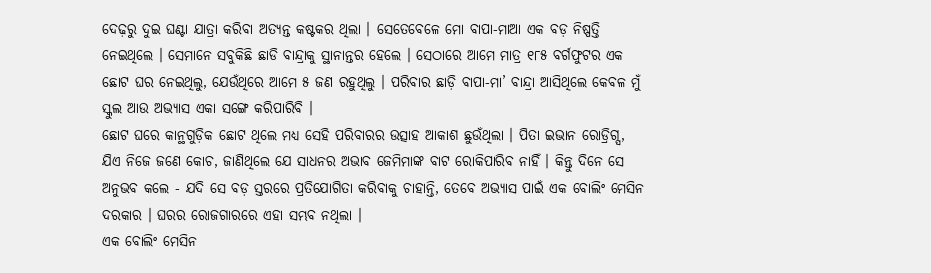ଦେଢ଼ରୁ ଦୁଇ ଘଣ୍ଟା ଯାତ୍ରା କରିବା ଅତ୍ୟନ୍ତ କଷ୍ଟକର ଥିଲା । ସେତେବେଳେ ମୋ ବାପା-ମାଆ ଏକ ବଡ଼ ନିଷ୍ପତ୍ତି ନେଇଥିଲେ । ସେମାନେ ସବୁକିଛି ଛାଡି ବାନ୍ଦ୍ରାକୁ ସ୍ଥାନାନ୍ତର ହେଲେ । ସେଠାରେ ଆମେ ମାତ୍ର ୧୮୫ ବର୍ଗଫୁଟର ଏକ ଛୋଟ ଘର ନେଇଥିଲୁ, ଯେଉଁଥିରେ ଆମେ ୫ ଜଣ ରହୁଥିଲୁ । ପରିବାର ଛାଡ଼ି ବାପା-ମା’ ବାନ୍ଦ୍ରା ଆସିଥିଲେ କେବଳ ମୁଁ ସ୍କୁଲ ଆଉ ଅଭ୍ୟାସ ଏକା ସଙ୍ଗେ କରିପାରିବି ।
ଛୋଟ ଘରେ କାନ୍ଥଗୁଡ଼ିକ ଛୋଟ ଥିଲେ ମଧ୍ୟ ସେହି ପରିବାରର ଉତ୍ସାହ ଆକାଶ ଛୁଉଁଥିଲା । ପିତା ଇଭାନ ରୋଡ୍ରିଗ୍ସ, ଯିଏ ନିଜେ ଜଣେ କୋଚ, ଜାଣିଥିଲେ ଯେ ସାଧନର ଅଭାବ ଜେମିମାଙ୍କ ବାଟ ରୋକିପାରିବ ନାହିଁ । କିନ୍ତୁ ଦିନେ ସେ ଅନୁଭବ କଲେ - ଯଦି ସେ ବଡ଼ ସ୍ତରରେ ପ୍ରତିଯୋଗିତା କରିବାକୁ ଚାହାନ୍ତି, ତେବେ ଅଭ୍ୟାସ ପାଇଁ ଏକ ବୋଲିଂ ମେସିନ ଦରକାର । ଘରର ରୋଜଗାରରେ ଏହା ସମ୍ଭବ ନଥିଲା ।
ଏକ ବୋଲିଂ ମେସିନ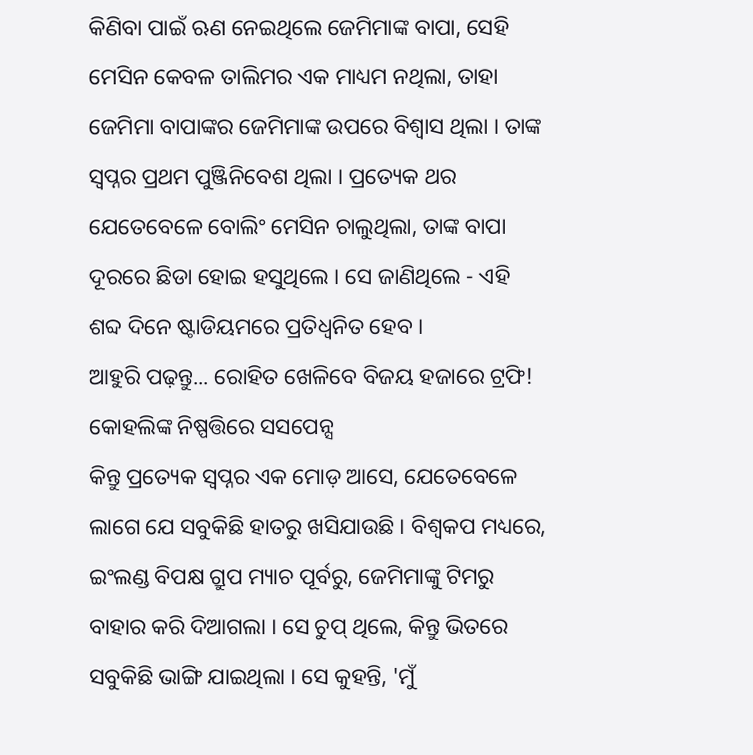କିଣିବା ପାଇଁ ଋଣ ନେଇଥିଲେ ଜେମିମାଙ୍କ ବାପା, ସେହି ମେସିନ କେବଳ ତାଲିମର ଏକ ମାଧ୍ୟମ ନଥିଲା, ତାହା ଜେମିମା ବାପାଙ୍କର ଜେମିମାଙ୍କ ଉପରେ ବିଶ୍ୱାସ ଥିଲା । ତାଙ୍କ ସ୍ୱପ୍ନର ପ୍ରଥମ ପୁଞ୍ଜିନିବେଶ ଥିଲା । ପ୍ରତ୍ୟେକ ଥର ଯେତେବେଳେ ବୋଲିଂ ମେସିନ ଚାଲୁଥିଲା, ତାଙ୍କ ବାପା ଦୂରରେ ଛିଡା ହୋଇ ହସୁଥିଲେ । ସେ ଜାଣିଥିଲେ - ଏହି ଶବ୍ଦ ଦିନେ ଷ୍ଟାଡିୟମରେ ପ୍ରତିଧ୍ୱନିତ ହେବ ।
ଆହୁରି ପଢ଼ନ୍ତୁ... ରୋହିତ ଖେଳିବେ ବିଜୟ ହଜାରେ ଟ୍ରଫି! କୋହଲିଙ୍କ ନିଷ୍ପତ୍ତିରେ ସସପେନ୍ସ
କିନ୍ତୁ ପ୍ରତ୍ୟେକ ସ୍ୱପ୍ନର ଏକ ମୋଡ଼ ଆସେ, ଯେତେବେଳେ ଲାଗେ ଯେ ସବୁକିଛି ହାତରୁ ଖସିଯାଉଛି । ବିଶ୍ୱକପ ମଧ୍ୟରେ, ଇଂଲଣ୍ଡ ବିପକ୍ଷ ଗ୍ରୁପ ମ୍ୟାଚ ପୂର୍ବରୁ, ଜେମିମାଙ୍କୁ ଟିମରୁ ବାହାର କରି ଦିଆଗଲା । ସେ ଚୁପ୍ ଥିଲେ, କିନ୍ତୁ ଭିତରେ ସବୁକିଛି ଭାଙ୍ଗି ଯାଇଥିଲା । ସେ କୁହନ୍ତି, 'ମୁଁ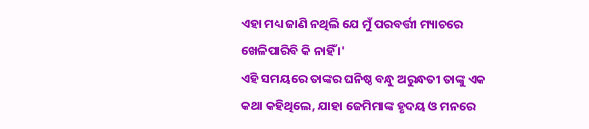ଏହା ମଧ୍ୟ ଜାଣି ନଥିଲି ଯେ ମୁଁ ପରବର୍ତ୍ତୀ ମ୍ୟାଚରେ ଖେଳିପାରିବି କି ନାହିଁ ।'
ଏହି ସମୟରେ ତାଙ୍କର ଘନିଷ୍ଠ ବନ୍ଧୁ ଅରୁନ୍ଧତୀ ତାଙ୍କୁ ଏକ କଥା କହିଥିଲେ, ଯାହା ଜେମିମାଙ୍କ ହୃଦୟ ଓ ମନରେ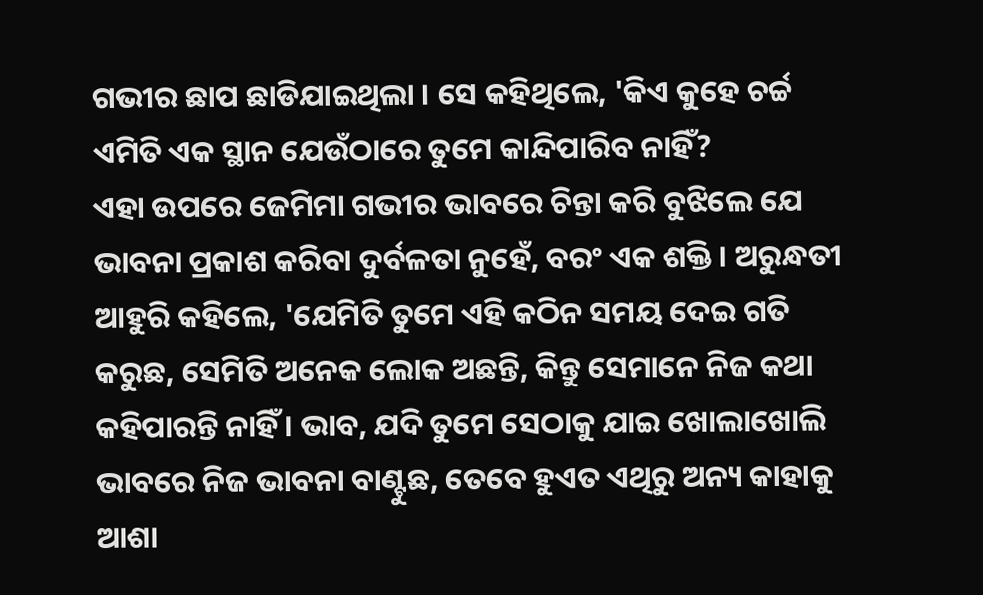ଗଭୀର ଛାପ ଛାଡିଯାଇଥିଲା । ସେ କହିଥିଲେ, 'କିଏ କୁହେ ଚର୍ଚ୍ଚ ଏମିତି ଏକ ସ୍ଥାନ ଯେଉଁଠାରେ ତୁମେ କାନ୍ଦିପାରିବ ନାହିଁ?
ଏହା ଉପରେ ଜେମିମା ଗଭୀର ଭାବରେ ଚିନ୍ତା କରି ବୁଝିଲେ ଯେ ଭାବନା ପ୍ରକାଶ କରିବା ଦୁର୍ବଳତା ନୁହେଁ, ବରଂ ଏକ ଶକ୍ତି । ଅରୁନ୍ଧତୀ ଆହୁରି କହିଲେ, 'ଯେମିତି ତୁମେ ଏହି କଠିନ ସମୟ ଦେଇ ଗତି କରୁଛ, ସେମିତି ଅନେକ ଲୋକ ଅଛନ୍ତି, କିନ୍ତୁ ସେମାନେ ନିଜ କଥା କହିପାରନ୍ତି ନାହିଁ । ଭାବ, ଯଦି ତୁମେ ସେଠାକୁ ଯାଇ ଖୋଲାଖୋଲି ଭାବରେ ନିଜ ଭାବନା ବାଣ୍ଟୁଛ, ତେବେ ହୁଏତ ଏଥିରୁ ଅନ୍ୟ କାହାକୁ ଆଶା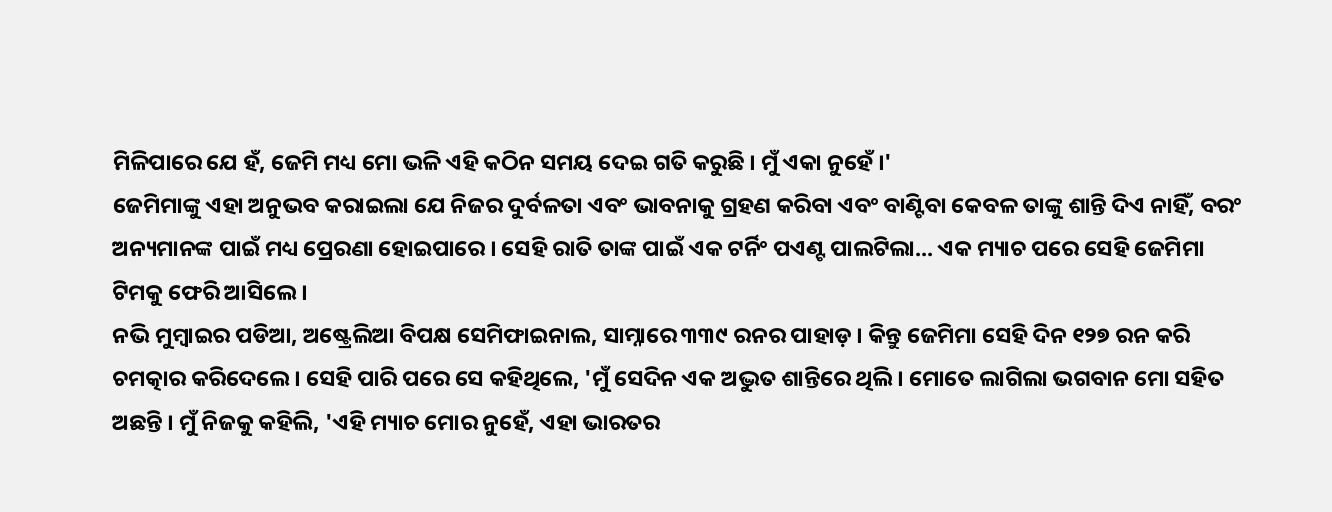ମିଳିପାରେ ଯେ ହଁ, ଜେମି ମଧ୍ୟ ମୋ ଭଳି ଏହି କଠିନ ସମୟ ଦେଇ ଗତି କରୁଛି । ମୁଁ ଏକା ନୁହେଁ ।'
ଜେମିମାଙ୍କୁ ଏହା ଅନୁଭବ କରାଇଲା ଯେ ନିଜର ଦୁର୍ବଳତା ଏବଂ ଭାବନାକୁ ଗ୍ରହଣ କରିବା ଏବଂ ବାଣ୍ଟିବା କେବଳ ତାଙ୍କୁ ଶାନ୍ତି ଦିଏ ନାହିଁ, ବରଂ ଅନ୍ୟମାନଙ୍କ ପାଇଁ ମଧ୍ୟ ପ୍ରେରଣା ହୋଇପାରେ । ସେହି ରାତି ତାଙ୍କ ପାଇଁ ଏକ ଟର୍ନିଂ ପଏଣ୍ଟ ପାଲଟିଲା... ଏକ ମ୍ୟାଚ ପରେ ସେହି ଜେମିମା ଟିମକୁ ଫେରି ଆସିଲେ ।
ନଭି ମୁମ୍ବାଇର ପଡିଆ, ଅଷ୍ଟ୍ରେଲିଆ ବିପକ୍ଷ ସେମିଫାଇନାଲ, ସାମ୍ନାରେ ୩୩୯ ରନର ପାହାଡ଼ । କିନ୍ତୁ ଜେମିମା ସେହି ଦିନ ୧୨୭ ରନ କରି ଚମତ୍କାର କରିଦେଲେ । ସେହି ପାରି ପରେ ସେ କହିଥିଲେ, 'ମୁଁ ସେଦିନ ଏକ ଅଦ୍ଭୁତ ଶାନ୍ତିରେ ଥିଲି । ମୋତେ ଲାଗିଲା ଭଗବାନ ମୋ ସହିତ ଅଛନ୍ତି । ମୁଁ ନିଜକୁ କହିଲି, 'ଏହି ମ୍ୟାଚ ମୋର ନୁହେଁ, ଏହା ଭାରତର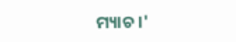ମ୍ୟାଚ ।'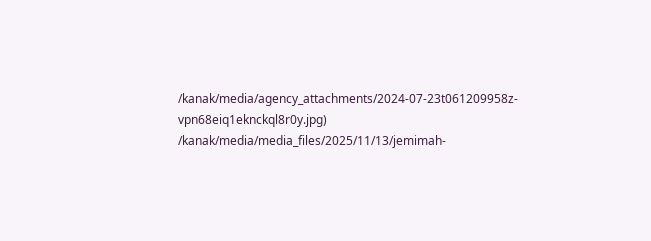/kanak/media/agency_attachments/2024-07-23t061209958z-vpn68eiq1eknckql8r0y.jpg)
/kanak/media/media_files/2025/11/13/jemimah-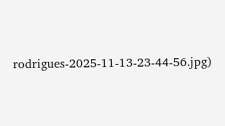rodrigues-2025-11-13-23-44-56.jpg)